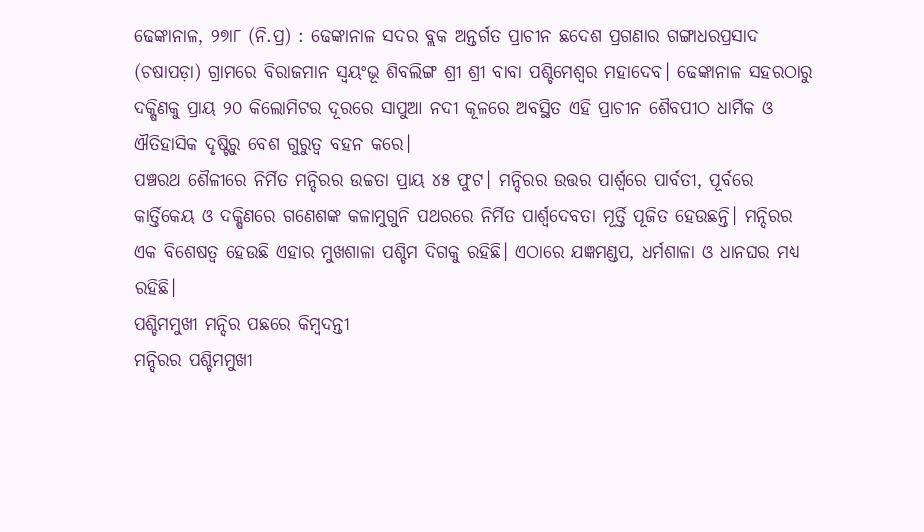ଢେଙ୍କାନାଳ, ୨୭ା୮ (ନି.ପ୍ର) : ଢେଙ୍କାନାଳ ସଦର ବ୍ଲକ ଅନ୍ତର୍ଗତ ପ୍ରାଚୀନ ଛଦେଶ ପ୍ରଗଣାର ଗଙ୍ଗାଧରପ୍ରସାଦ (ଚଷାପଡ଼ା) ଗ୍ରାମରେ ବିରାଜମାନ ସ୍ୱୟଂଭୂ ଶିବଲିଙ୍ଗ ଶ୍ରୀ ଶ୍ରୀ ବାବା ପଶ୍ଚିମେଶ୍ୱର ମହାଦେବ। ଢେଙ୍କାନାଳ ସହରଠାରୁ ଦକ୍ଷିଣକୁ ପ୍ରାୟ ୨୦ କିଲୋମିଟର ଦୂରରେ ସାପୁଆ ନଦୀ କୂଳରେ ଅବସ୍ଥିତ ଏହି ପ୍ରାଚୀନ ଶୈବପୀଠ ଧାର୍ମିକ ଓ ଐତିହାସିକ ଦୃଷ୍ଟିରୁ ବେଶ ଗୁରୁତ୍ୱ ବହନ କରେ।
ପଞ୍ଚରଥ ଶୈଳୀରେ ନିର୍ମିତ ମନ୍ଦିରର ଉଚ୍ଚତା ପ୍ରାୟ ୪୫ ଫୁଟ। ମନ୍ଦିରର ଉତ୍ତର ପାର୍ଶ୍ୱରେ ପାର୍ବତୀ, ପୂର୍ବରେ କାର୍ତ୍ତିକେୟ ଓ ଦକ୍ଷିଣରେ ଗଣେଶଙ୍କ କଳାମୁଗୁନି ପଥରରେ ନିର୍ମିତ ପାର୍ଶ୍ୱଦେବତା ମୂର୍ତ୍ତି ପୂଜିତ ହେଉଛନ୍ତି। ମନ୍ଦିରର ଏକ ବିଶେଷତ୍ୱ ହେଉଛି ଏହାର ମୁଖଶାଳା ପଶ୍ଚିମ ଦିଗକୁ ରହିଛି। ଏଠାରେ ଯଜ୍ଞମଣ୍ଡପ, ଧର୍ମଶାଳା ଓ ଧାନଘର ମଧ୍ୟ ରହିଛି।
ପଶ୍ଚିମମୁଖୀ ମନ୍ଦିର ପଛରେ କିମ୍ବଦନ୍ତୀ
ମନ୍ଦିରର ପଶ୍ଚିମମୁଖୀ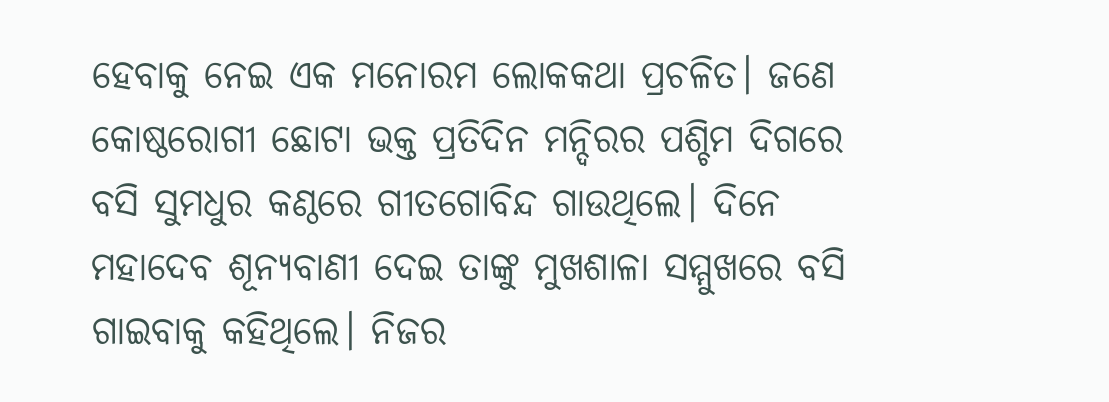ହେବାକୁ ନେଇ ଏକ ମନୋରମ ଲୋକକଥା ପ୍ରଚଳିତ। ଜଣେ କୋଷ୍ଠରୋଗୀ ଛୋଟା ଭକ୍ତ ପ୍ରତିଦିନ ମନ୍ଦିରର ପଶ୍ଚିମ ଦିଗରେ ବସି ସୁମଧୁର କଣ୍ଠରେ ଗୀତଗୋବିନ୍ଦ ଗାଉଥିଲେ। ଦିନେ ମହାଦେବ ଶୂନ୍ୟବାଣୀ ଦେଇ ତାଙ୍କୁ ମୁଖଶାଳା ସମ୍ମୁଖରେ ବସି ଗାଇବାକୁ କହିଥିଲେ। ନିଜର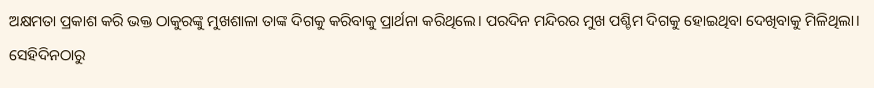ଅକ୍ଷମତା ପ୍ରକାଶ କରି ଭକ୍ତ ଠାକୁରଙ୍କୁ ମୁଖଶାଳା ତାଙ୍କ ଦିଗକୁ କରିବାକୁ ପ୍ରାର୍ଥନା କରିଥିଲେ। ପରଦିନ ମନ୍ଦିରର ମୁଖ ପଶ୍ଚିମ ଦିଗକୁ ହୋଇଥିବା ଦେଖିବାକୁ ମିଳିଥିଲା। ସେହିଦିନଠାରୁ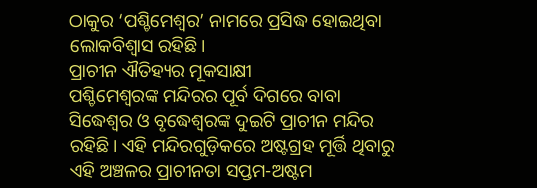ଠାକୁର ‘ପଶ୍ଚିମେଶ୍ୱର’ ନାମରେ ପ୍ରସିଦ୍ଧ ହୋଇଥିବା ଲୋକବିଶ୍ୱାସ ରହିଛି।
ପ୍ରାଚୀନ ଐତିହ୍ୟର ମୂକସାକ୍ଷୀ
ପଶ୍ଚିମେଶ୍ୱରଙ୍କ ମନ୍ଦିରର ପୂର୍ବ ଦିଗରେ ବାବା ସିଦ୍ଧେଶ୍ୱର ଓ ବୃଦ୍ଧେଶ୍ୱରଙ୍କ ଦୁଇଟି ପ୍ରାଚୀନ ମନ୍ଦିର ରହିଛି। ଏହି ମନ୍ଦିରଗୁଡ଼ିକରେ ଅଷ୍ଟଗ୍ରହ ମୂର୍ତ୍ତି ଥିବାରୁ ଏହି ଅଞ୍ଚଳର ପ୍ରାଚୀନତା ସପ୍ତମ-ଅଷ୍ଟମ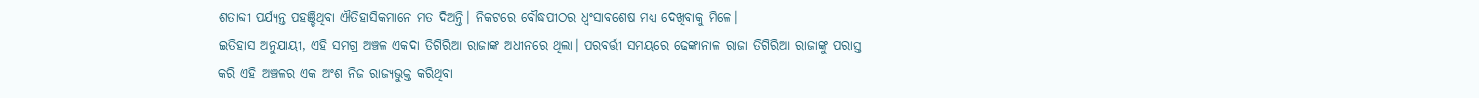ଶତାବ୍ଦୀ ପର୍ଯ୍ୟନ୍ତ ପହଞ୍ଚିଥିବା ଐତିହାସିକମାନେ ମତ ଦିଅନ୍ତି। ନିକଟରେ ବୌଦ୍ଧପୀଠର ଧ୍ୱଂସାବଶେଷ ମଧ୍ୟ ଦେଖିବାକୁ ମିଳେ।
ଇତିହାସ ଅନୁଯାୟୀ, ଏହି ସମଗ୍ର ଅଞ୍ଚଳ ଏକଦା ତିଗିରିଆ ରାଜାଙ୍କ ଅଧୀନରେ ଥିଲା। ପରବର୍ତ୍ତୀ ସମୟରେ ଢେଙ୍କାନାଳ ରାଜା ତିଗିରିଆ ରାଜାଙ୍କୁ ପରାସ୍ତ କରି ଏହି ଅଞ୍ଚଳର ଏକ ଅଂଶ ନିଜ ରାଜ୍ୟଭୁକ୍ତ କରିଥିବା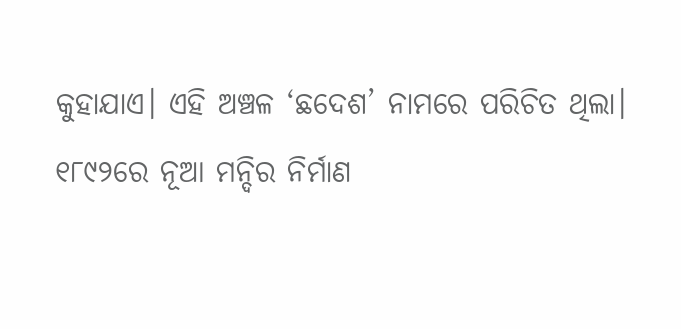କୁହାଯାଏ। ଏହି ଅଞ୍ଚଳ ‘ଛଦେଶ’ ନାମରେ ପରିଚିତ ଥିଲା।
୧୮୯୨ରେ ନୂଆ ମନ୍ଦିର ନିର୍ମାଣ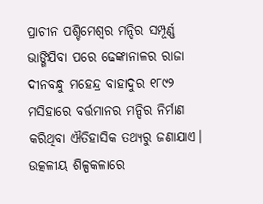ପ୍ରାଚୀନ ପଶ୍ଚିମେଶ୍ୱର ମନ୍ଦିର ସମ୍ପୂର୍ଣ୍ଣ ଭାଙ୍ଗିଯିବା ପରେ ଢେଙ୍କାନାଳର ରାଜା ଦୀନବନ୍ଧୁ ମହେନ୍ଦ୍ର ବାହାଦୁର ୧୮୯୨ ମସିହାରେ ବର୍ତ୍ତମାନର ମନ୍ଦିର ନିର୍ମାଣ କରିଥିବା ଐତିହାସିକ ତଥ୍ୟରୁ ଜଣାଯାଏ। ଉତ୍କଳୀୟ ଶିଳ୍ପକଳାରେ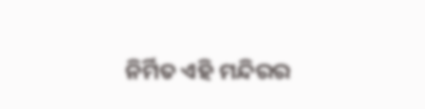ନିର୍ମିତ ଏହି ମନ୍ଦିରର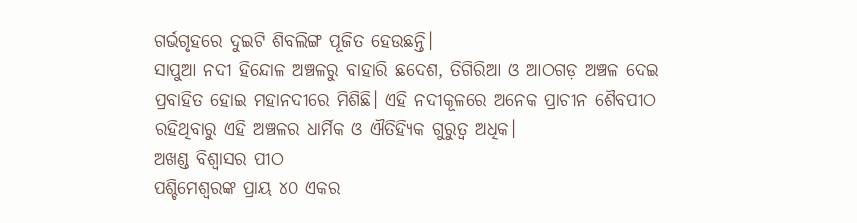ଗର୍ଭଗୃହରେ ଦୁଇଟି ଶିବଲିଙ୍ଗ ପୂଜିତ ହେଉଛନ୍ତି।
ସାପୁଆ ନଦୀ ହିନ୍ଦୋଳ ଅଞ୍ଚଳରୁ ବାହାରି ଛଦେଶ, ତିଗିରିଆ ଓ ଆଠଗଡ଼ ଅଞ୍ଚଳ ଦେଇ ପ୍ରବାହିତ ହୋଇ ମହାନଦୀରେ ମିଶିଛି। ଏହି ନଦୀକୂଳରେ ଅନେକ ପ୍ରାଚୀନ ଶୈବପୀଠ ରହିଥିବାରୁ ଏହି ଅଞ୍ଚଳର ଧାର୍ମିକ ଓ ଐତିହ୍ୟିକ ଗୁରୁତ୍ୱ ଅଧିକ।
ଅଖଣ୍ଡ ବିଶ୍ୱାସର ପୀଠ
ପଶ୍ଚିମେଶ୍ୱରଙ୍କ ପ୍ରାୟ ୪୦ ଏକର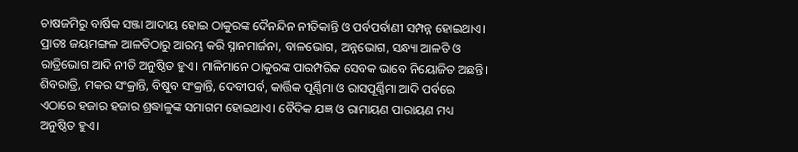ଚାଷଜମିରୁ ବାର୍ଷିକ ସଞ୍ଜା ଆଦାୟ ହୋଇ ଠାକୁରଙ୍କ ଦୈନନ୍ଦିନ ନୀତିକାନ୍ତି ଓ ପର୍ବପର୍ବାଣୀ ସମ୍ପନ୍ନ ହୋଇଥାଏ। ପ୍ରାତଃ ଜୟମଙ୍ଗଳ ଆଳତିଠାରୁ ଆରମ୍ଭ କରି ସ୍ନାନମାର୍ଜନା, ବାଳଭୋଗ, ଅନ୍ନଭୋଗ, ସନ୍ଧ୍ୟା ଆଳତି ଓ ରାତ୍ରିଭୋଗ ଆଦି ନୀତି ଅନୁଷ୍ଠିତ ହୁଏ। ମାଳିମାନେ ଠାକୁରଙ୍କ ପାରମ୍ପରିକ ସେବକ ଭାବେ ନିୟୋଜିତ ଅଛନ୍ତି।
ଶିବରାତ୍ରି, ମକର ସଂକ୍ରାନ୍ତି, ବିଷୁବ ସଂକ୍ରାନ୍ତି, ଦେବୀପର୍ବ, କାର୍ତ୍ତିକ ପୂର୍ଣ୍ଣିମା ଓ ରାସପୂର୍ଣ୍ଣିମା ଆଦି ପର୍ବରେ ଏଠାରେ ହଜାର ହଜାର ଶ୍ରଦ୍ଧାଳୁଙ୍କ ସମାଗମ ହୋଇଥାଏ। ବୈଦିକ ଯଜ୍ଞ ଓ ରାମାୟଣ ପାରାୟଣ ମଧ୍ୟ ଅନୁଷ୍ଠିତ ହୁଏ।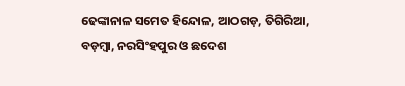ଢେଙ୍କାନାଳ ସମେତ ହିନ୍ଦୋଳ, ଆଠଗଡ଼, ତିଗିରିଆ, ବଡ଼ମ୍ବା, ନରସିଂହପୁର ଓ ଛଦେଶ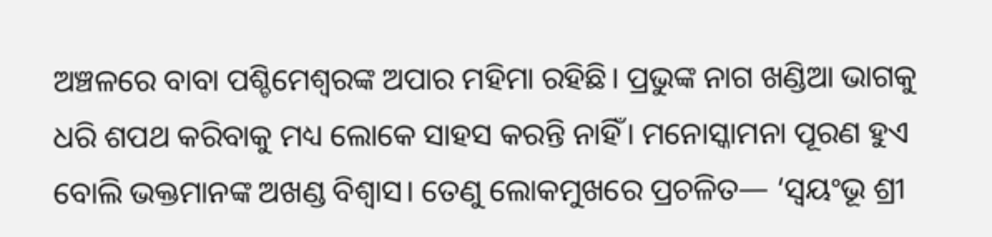ଅଞ୍ଚଳରେ ବାବା ପଶ୍ଚିମେଶ୍ୱରଙ୍କ ଅପାର ମହିମା ରହିଛି। ପ୍ରଭୁଙ୍କ ନାଗ ଖଣ୍ଡିଆ ଭାଗକୁ ଧରି ଶପଥ କରିବାକୁ ମଧ୍ୟ ଲୋକେ ସାହସ କରନ୍ତି ନାହିଁ। ମନୋସ୍କାମନା ପୂରଣ ହୁଏ ବୋଲି ଭକ୍ତମାନଙ୍କ ଅଖଣ୍ଡ ବିଶ୍ୱାସ। ତେଣୁ ଲୋକମୁଖରେ ପ୍ରଚଳିତ— ‘ସ୍ୱୟଂଭୂ ଶ୍ରୀ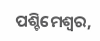ପଶ୍ଚିମେଶ୍ୱର,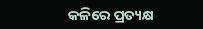କଳିରେ ପ୍ରତ୍ୟକ୍ଷ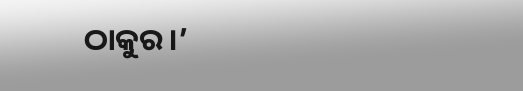ଠାକୁର।’